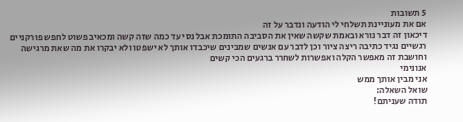5 תשובות
אם את מעוניינת תשלחי לי הודעה ונדבר על זה
דיכאון זה דבר נורא ובאמת שקשה שאין את הסביבה התומכת אבל נסי עד כמה שזה קשה ומכאיב פשוט לחפש פורקניים רגשיים נגיד כתיבה ריצה ציור וכן לדבר עם אנשים שמבינים שיכבדו אותך לא ישפטו ולא יבקרו את מה שאת מרגישה וחושבת זה מאפשר הקלה ואפשרות לשחרר ברגעים הכי קשים
אנונימי
אני מבין אותך ממש
שואל השאלה:
תודה שעניתם!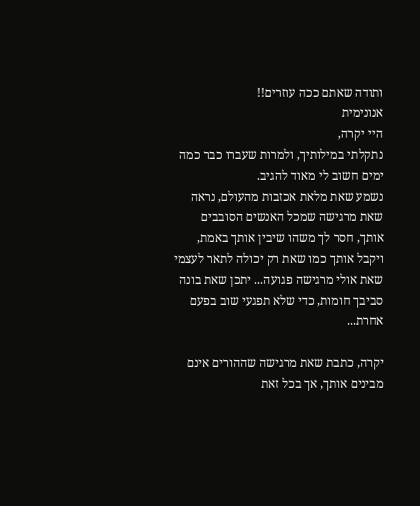ותודה שאתם ככה עוזרים!!
אנונימית
היי יקרה,
נתקלתי במילותיך, ולמרות שעברו כבר כמה ימים חשוב לי מאוד להגיב.
נשמע שאת מלאת אכזבות מהעולם, נראה שאת מרגישה שמכל האנשים הסובבים אותך, חסר לך משהו שיבין אותך באמת, ויקבל אותך כמו שאת רק יכולה לתאר לעצמי שאת אולי מרגישה פגועה... יתכן שאת בונה סביבך חומות, כדי שלא תפגעי שוב בפעם אחרת...

יקרה, כתבת שאת מרגישה שההורים אינם מבינים אותך, אך בכל זאת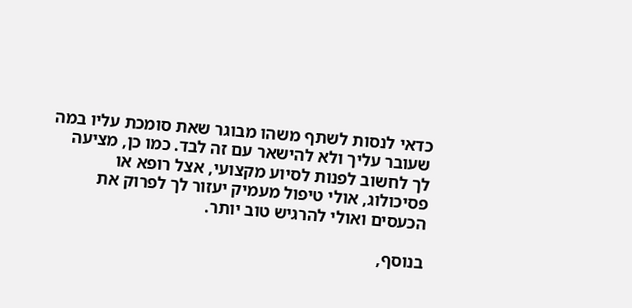כדאי לנסות לשתף משהו מבוגר שאת סומכת עליו במה שעובר עליך ולא להישאר עם זה לבד. כמו כן, מציעה לך לחשוב לפנות לסיוע מקצועי, אצל רופא או פסיכולוג, אולי טיפול מעמיק יעזור לך לפרוק את הכעסים ואולי להרגיש טוב יותר.

בנוסף,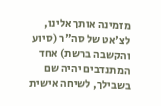מזמינה אותך אלינו, לצ'אט של סה"ר (סיוע והקשבה ברשת) אחד המתנדבים יהיה שם בשבילך, לשיחה אישית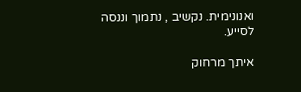ואנונימית. נקשיב , נתמוך וננסה לסייע.

איתך מרחוק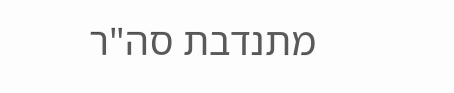מתנדבת סה"ר